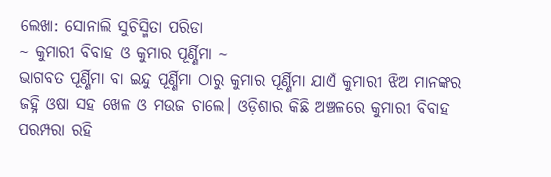ଲେଖା: ସୋନାଲି ସୁଚିସ୍ମିତା ପରିଡା
~ କୁମାରୀ ବିବାହ ଓ କୁମାର ପୂର୍ଣ୍ଣିମା ~
ଭାଗବତ ପୂର୍ଣ୍ଣିମା ବା ଇନ୍ଦୁ ପୂର୍ଣ୍ଣିମା ଠାରୁ କୁମାର ପୂର୍ଣ୍ଣିମା ଯାଏଁ କୁମାରୀ ଝିଅ ମାନଙ୍କର ଜହ୍ନି ଓଷା ସହ ଖେଳ ଓ ମଉଜ ଚାଲେ। ଓଡ଼ିଶାର କିଛି ଅଞ୍ଚଳରେ କୁମାରୀ ବିବାହ ପରମ୍ପରା ରହି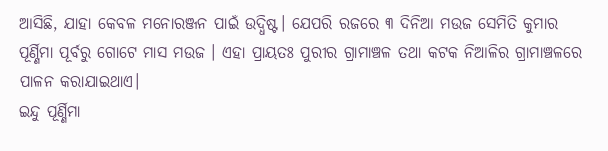ଆସିଛି, ଯାହା କେବଳ ମନୋରଞ୍ଜନ ପାଇଁ ଉଦ୍ଧିଷ୍ଟ। ଯେପରି ରଜରେ ୩ ଦିନିଆ ମଉଜ ସେମିତି କୁମାର ପୂର୍ଣ୍ଣିମା ପୂର୍ବରୁ ଗୋଟେ ମାସ ମଉଜ । ଏହା ପ୍ରାୟତଃ ପୁରୀର ଗ୍ରାମାଞ୍ଚଳ ତଥା କଟକ ନିଆଳିର ଗ୍ରାମାଞ୍ଚଳରେ ପାଳନ କରାଯାଇଥାଏ।
ଇନ୍ଦୁ ପୂର୍ଣ୍ଣିମା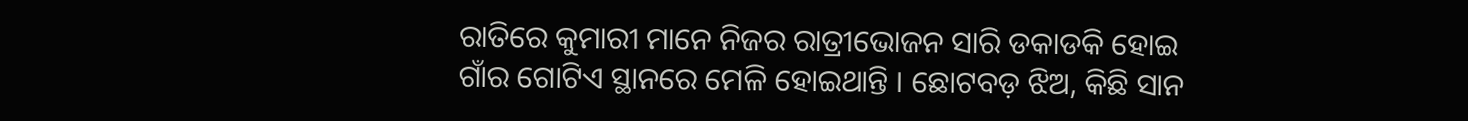ରାତିରେ କୁମାରୀ ମାନେ ନିଜର ରାତ୍ରୀଭୋଜନ ସାରି ଡକାଡକି ହୋଇ ଗାଁର ଗୋଟିଏ ସ୍ଥାନରେ ମେଳି ହୋଇଥାନ୍ତି । ଛୋଟବଡ଼ ଝିଅ, କିଛି ସାନ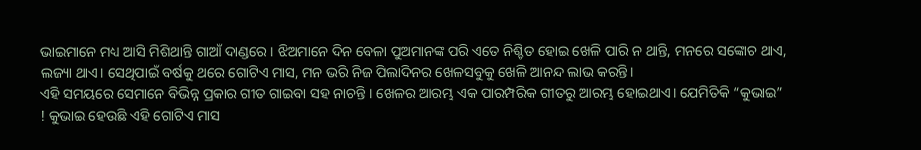ଭାଇମାନେ ମଧ୍ୟ ଆସି ମିଶିଥାନ୍ତି ଗାଆଁ ଦାଣ୍ଡରେ। ଝିଅମାନେ ଦିନ ବେଳା ପୁଅମାନଙ୍କ ପରି ଏତେ ନିଶ୍ଚିତ ହୋଇ ଖେଳି ପାରି ନ ଥାନ୍ତି, ମନରେ ସଙ୍କୋଚ ଥାଏ, ଲଜ୍ୟା ଥାଏ। ସେଥିପାଇଁ ବର୍ଷକୁ ଥରେ ଗୋଟିଏ ମାସ, ମନ ଭରି ନିଜ ପିଲାଦିନର ଖେଳସବୁକୁ ଖେଳି ଆନନ୍ଦ ଲାଭ କରନ୍ତି।
ଏହି ସମୟରେ ସେମାନେ ବିଭିନ୍ନ ପ୍ରକାର ଗୀତ ଗାଇବା ସହ ନାଚନ୍ତି । ଖେଳର ଆରମ୍ଭ ଏକ ପାରମ୍ପରିକ ଗୀତରୁ ଆରମ୍ଭ ହୋଇଥାଏ। ଯେମିତିକି “କୁଭାଇ” ! କୁଭାଇ ହେଉଛି ଏହି ଗୋଟିଏ ମାସ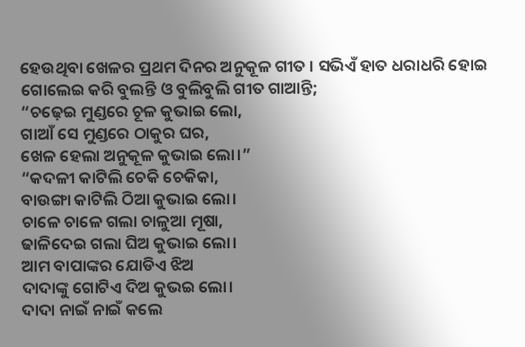ହେଉଥିବା ଖେଳର ପ୍ରଥମ ଦିନର ଅନୁକୂଳ ଗୀତ । ସଭିଏଁ ହାତ ଧରାଧରି ହୋଇ ଗୋଲେଇ କରି ବୁଲନ୍ତି ଓ ବୁଲିବୁଲି ଗୀତ ଗାଆନ୍ତି;
“ଚଢ଼େଇ ମୁଣ୍ଡରେ ଚୂଳ କୁଭାଇ ଲୋ,
ଗାଆଁ ସେ ମୁଣ୍ଡରେ ଠାକୁର ଘର,
ଖେଳ ହେଲା ଅନୁକୂଳ କୁଭାଇ ଲୋ।”
“କଦଳୀ କାଟିଲି ଚେକି ଚେକିକା,
ବାଉଙ୍ଗା କାଟିଲି ଠିଆ କୁଭାଇ ଲୋ।
ଚାଳେ ଚାଳେ ଗଲା ଚାଳୁଆ ମୂଷା,
ଢାଳିଦେଇ ଗଲା ଘିଅ କୁଭାଇ ଲୋ।
ଆମ ବାପାଙ୍କର ଯୋଡିଏ ଝିଅ
ଦାଦାଙ୍କୁ ଗୋଟିଏ ଦିଅ କୁଭଇ ଲୋ।
ଦାଦା ନାଇଁ ନାଇଁ କଲେ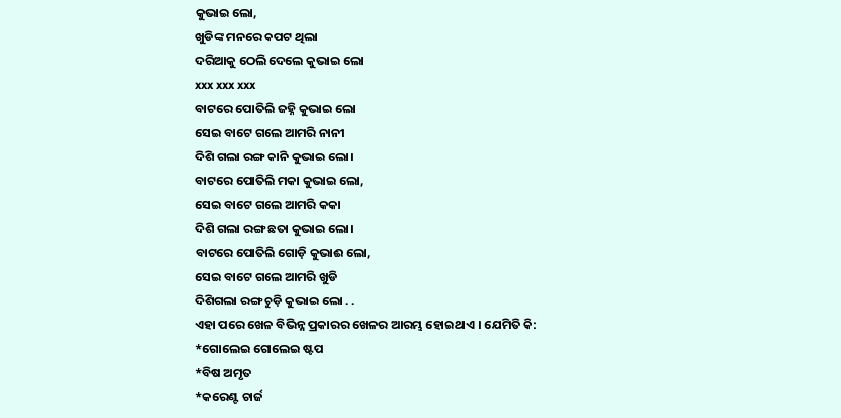କୁଭାଇ ଲୋ,
ଖୁଡିଙ୍କ ମନରେ କପଟ ଥିଲା
ଦରିଆକୁ ଠେଲି ଦେଲେ କୁଭାଇ ଲୋ
xxx xxx xxx
ବାଟରେ ପୋତିଲି ଜହ୍ନି କୁଭାଇ ଲୋ
ସେଇ ବାଟେ ଗଲେ ଆମରି ନାନୀ
ଦିଶି ଗଲା ରଙ୍ଗ କାନି କୁଭାଇ ଲୋ।
ବାଟରେ ପୋତିଲି ମକା କୁଭାଇ ଲୋ,
ସେଇ ବାଟେ ଗଲେ ଆମରି କକା
ଦିଶି ଗଲା ରଙ୍ଗ ଛତା କୁଭାଇ ଲୋ।
ବାଟରେ ପୋତିଲି ଗୋଡ଼ି କୁଭାଈ ଲୋ,
ସେଇ ବାଟେ ଗଲେ ଆମରି ଖୁଡି
ଦିଶିଗଲା ରଙ୍ଗ ଚୁଡ଼ି କୁଭାଇ ଲୋ . .
ଏହା ପରେ ଖେଳ ବିଭିନ୍ନ ପ୍ରକାରର ଖେଳର ଆରମ୍ଭ ହୋଇଥାଏ । ଯେମିତି କି:
*ଗୋଲେଇ ଗୋଲେଇ ଷ୍ଟପ
*ବିଷ ଅମୃତ
*କରେଣ୍ଟ ଚାର୍ଜ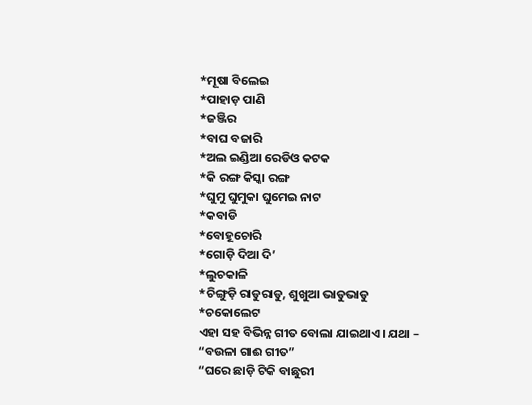*ମୂଷା ବିଲେଇ
*ପାହାଡ଼ ପାଣି
*ଜଞ୍ଜିର
*ବାଘ ବଜାରି
*ଅଲ ଇଣ୍ଡିଆ ରେଡିଓ କଟକ
*କି ରଙ୍ଗ କିସ୍କା ରଙ୍ଗ
*ଘୁମୁ ଘୁମୁକା ଘୁମେଇ ନାଟ
*କବାଡି
*ବୋହୂଚୋରି
*ଗୋଡ଼ି ଦିଆ ଦି’
*ଲୁଚକାଳି
*ଚିଙ୍ଗୁଡ଼ି ରାଡୁରାଡୁ, ଶୁଖୁଆ ଭାଡୁଭାଡୁ
*ଚକୋଲେଟ
ଏହା ସହ ବିଭିନ୍ନ ଗୀତ ବୋଲା ଯାଇଥାଏ। ଯଥା – “ବଉଳା ଗାଈ ଗୀତ”
“ଘରେ ଛାଡ଼ି ଟିକି ବାଛୁରୀ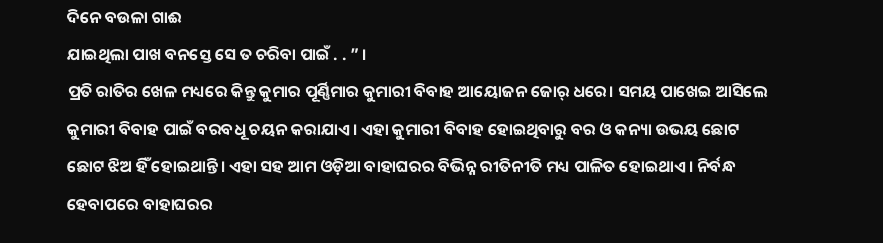ଦିନେ ବଉଳା ଗାଈ
ଯାଇଥିଲା ପାଖ ବନସ୍ତେ ସେ ତ ଚରିବା ପାଇଁ . . ” ।
ପ୍ରତି ରାତିର ଖେଳ ମଧ୍ୟରେ କିନ୍ତୁ କୁମାର ପୂର୍ଣ୍ଣିମାର କୁମାରୀ ବିବାହ ଆୟୋଜନ ଜୋର୍ ଧରେ। ସମୟ ପାଖେଇ ଆସିଲେ କୁମାରୀ ବିବାହ ପାଇଁ ବରବଧୂ ଚୟନ କରାଯାଏ। ଏହା କୁମାରୀ ବିବାହ ହୋଇଥିବାରୁ ବର ଓ କନ୍ୟା ଉଭୟ ଛୋଟ ଛୋଟ ଝିଅ ହିଁ ହୋଇଥାନ୍ତି। ଏହା ସହ ଆମ ଓଡ଼ିଆ ବାହାଘରର ବିଭିନ୍ନ ରୀତିନୀତି ମଧ୍ୟ ପାଳିତ ହୋଇଥାଏ। ନିର୍ବନ୍ଧ ହେବାପରେ ବାହାଘରର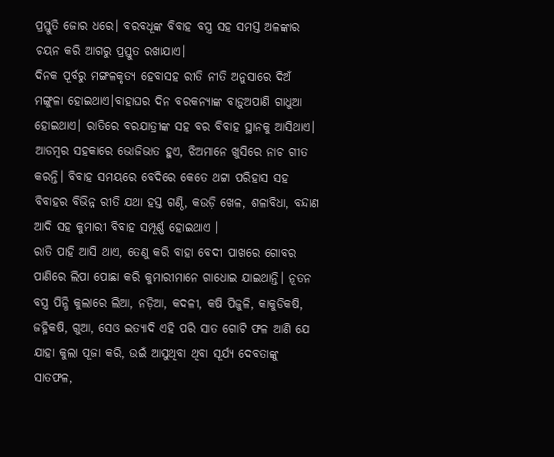ପ୍ରସ୍ତୁତି ଜୋର ଧରେ। ବରବଧୂଙ୍କ ବିବାହ ବସ୍ତ୍ର ସହ ସମସ୍ତ ଅଳଙ୍କାର ଚୟନ କରି ଆଗରୁ ପ୍ରସ୍ତୁତ ରଖାଯାଏ।
ଦିନକ ପୂର୍ବରୁ ମଙ୍ଗଳକୃତ୍ୟ ହେବାସହ ରୀତି ନୀତି ଅନୁସାରେ ଦିଅଁ ମଙ୍ଗୁଳା ହୋଇଥାଏ।ବାହାଘର ଦିନ ବରକନ୍ୟାଙ୍କ ବାଡ଼ୁଅପାଣି ଗାଧୁଆ ହୋଇଥାଏ। ରାତିରେ ବରଯାତ୍ରୀଙ୍କ ସହ ବର ବିବାହ ସ୍ଥାନକୁ ଆସିଥାଏ। ଆଡମ୍ବର ସହକାରେ ଭୋଜିଭାତ ହୁଏ, ଝିଅମାନେ ଖୁସିରେ ନାଚ ଗୀତ କରନ୍ତି। ବିବାହ ସମୟରେ ବେଦିରେ କେତେ ଥଟ୍ଟା ପରିହାସ ସହ ବିବାହର ବିଭିନ୍ନ ରୀତି ଯଥା ହସ୍ତ ଗଣ୍ଠି, କଉଡ଼ି ଖେଳ, ଶଳାବିଧା, ବନ୍ଦାଣ ଆଦି ସହ କୁମାରୀ ବିବାହ ସମ୍ପୂର୍ଣ୍ଣ ହୋଇଥାଏ ।
ରାତି ପାହି ଆସି ଥାଏ, ତେଣୁ କରି ବାହା ବେଦୀ ପାଖରେ ଗୋବର ପାଣିରେ ଲିପା ପୋଛା କରି କୁମାରୀମାନେ ଗାଧୋଇ ଯାଇଥାନ୍ତି। ନୂତନ ବସ୍ତ୍ର ପିନ୍ଧି କୁଲାରେ ଲିଆ, ନଡ଼ିଆ, କଦଳୀ, କଷି ପିଜୁଳି, କାକୁଡିକଷି, ଜହ୍ନିକଷି, ଗୁଆ, ସେଓ ଇତ୍ୟାଦି ଏହି ପରି ସାତ ଗୋଟି ଫଳ ଆଣି ଯେ ଯାହା କୁଲା ପୂଜା କରି, ଉଇଁ ଆସୁଥିବା ଥିବା ସୂର୍ଯ୍ୟ ଦେବତାଙ୍କୁ ସାତଫଳ,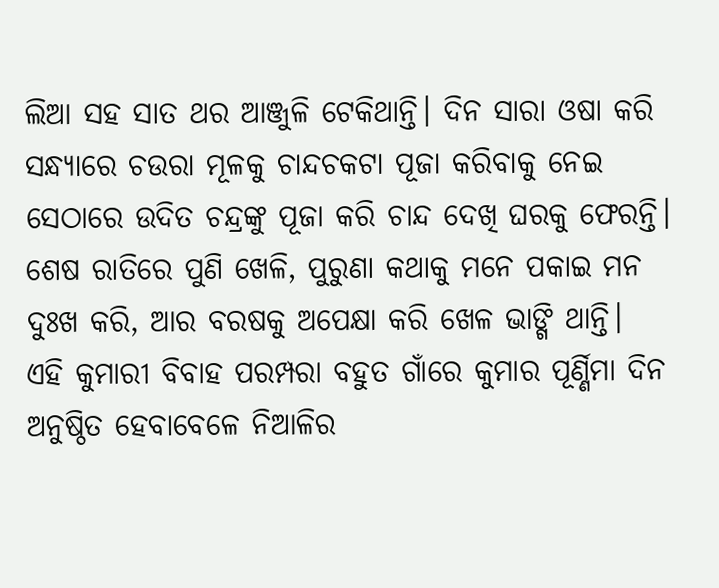ଲିଆ ସହ ସାତ ଥର ଆଞ୍ଜୁଳି ଟେକିଥାନ୍ତି। ଦିନ ସାରା ଓଷା କରି ସନ୍ଧ୍ୟାରେ ଚଉରା ମୂଳକୁ ଚାନ୍ଦଚକଟା ପୂଜା କରିବାକୁ ନେଇ ସେଠାରେ ଉଦିତ ଚନ୍ଦ୍ରଙ୍କୁ ପୂଜା କରି ଚାନ୍ଦ ଦେଖି ଘରକୁ ଫେରନ୍ତି। ଶେଷ ରାତିରେ ପୁଣି ଖେଳି, ପୁରୁଣା କଥାକୁ ମନେ ପକାଇ ମନ ଦୁଃଖ କରି, ଆର ବରଷକୁ ଅପେକ୍ଷା କରି ଖେଳ ଭାଙ୍ଗି ଥାନ୍ତି।
ଏହି କୁମାରୀ ବିବାହ ପରମ୍ପରା ବହୁତ ଗାଁରେ କୁମାର ପୂର୍ଣ୍ଣିମା ଦିନ ଅନୁଷ୍ଠିତ ହେବାବେଳେ ନିଆଳିର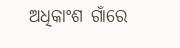ଅଧିକାଂଶ ଗାଁରେ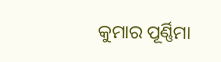କୁମାର ପୂର୍ଣ୍ଣିମା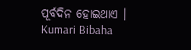ପୂର୍ବଦିନ ହୋଇଥାଏ ।
Kumari Bibaha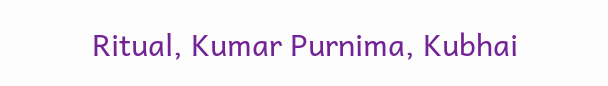Ritual, Kumar Purnima, Kubhai